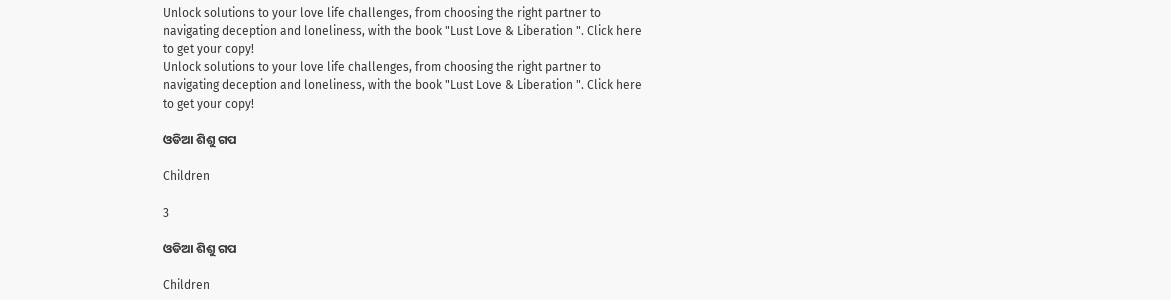Unlock solutions to your love life challenges, from choosing the right partner to navigating deception and loneliness, with the book "Lust Love & Liberation ". Click here to get your copy!
Unlock solutions to your love life challenges, from choosing the right partner to navigating deception and loneliness, with the book "Lust Love & Liberation ". Click here to get your copy!

ଓଡିଆ ଶିଶୁ ଗପ

Children

3

ଓଡିଆ ଶିଶୁ ଗପ

Children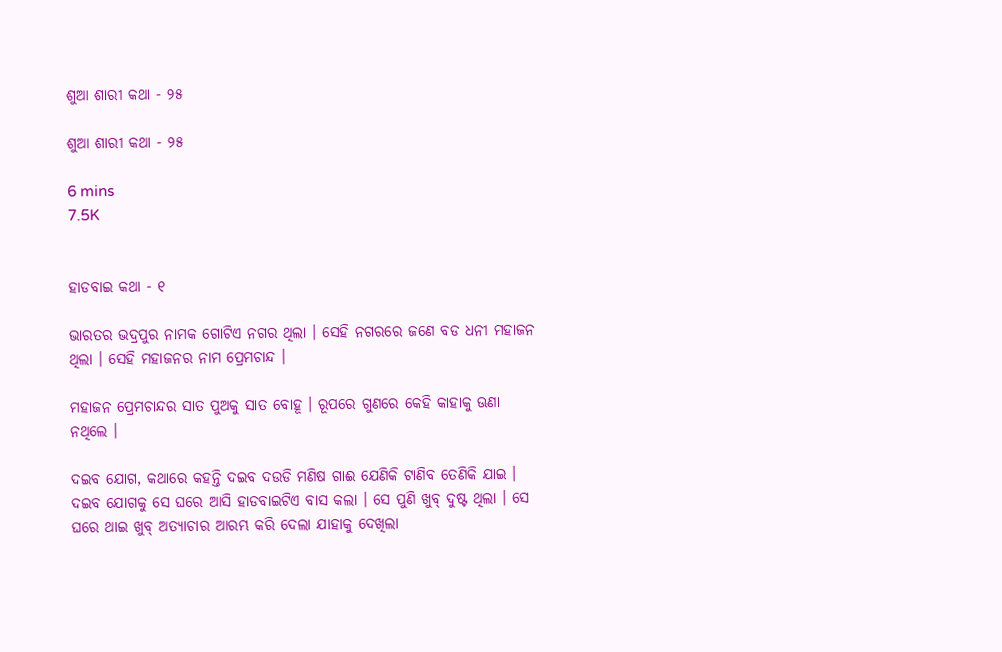ଶୁଆ ଶାରୀ କଥା - ୨୫

ଶୁଆ ଶାରୀ କଥା - ୨୫

6 mins
7.5K


ହାଡବାଇ କଥା - ୧

ଭାରତର ଭଦ୍ରପୁର ନାମକ ଗୋଟିଏ ନଗର ଥିଲା । ସେହି ନଗରରେ ଜଣେ ବଡ ଧନୀ ମହାଜନ ଥିଲା । ସେହି ମହାଜନର ନାମ ପ୍ରେମଚାନ୍ଦ ।

ମହାଜନ ପ୍ରେମଚାନ୍ଦର ସାତ ପୁଅକୁ ସାତ ବୋହୂ । ରୂପରେ ଗୁଣରେ କେହି କାହାକୁ ଊଣା ନଥିଲେ ।

ଦଇବ ଯୋଗ, କଥାରେ କହନ୍ତି ଦଇବ ଦଉଡି ମଣିଷ ଗାଈ ଯେଣିକି ଟାଣିବ ତେଣିକି ଯାଇ । ଦଇବ ଯୋଗକୁ ସେ ଘରେ ଆସି ହାଡବାଇଟିଏ ବାସ କଲା । ସେ ପୁଣି ଖୁବ୍ ଦୁଷ୍ଟ ଥିଲା । ସେ ଘରେ ଥାଇ ଖୁବ୍ ଅତ୍ୟାଚାର ଆରମ୍ଭ କରି ଦେଲା ଯାହାକୁ ଦେଖିଲା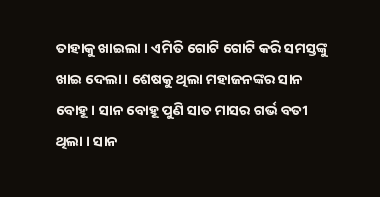ତାହାକୁ ଖାଇଲା । ଏମିତି ଗୋଟି ଗୋଟି କରି ସମସ୍ତଙ୍କୁ ଖାଇ ଦେଲା । ଶେଷକୁ ଥିଲା ମହାଜନଙ୍କର ସାନ ବୋହୂ । ସାନ ବୋହୂ ପୁଣି ସାତ ମାସର ଗର୍ଭ ବତୀ ଥିଲା । ସାନ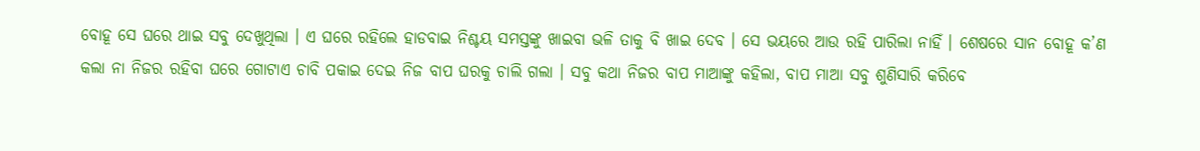ବୋହୂ ସେ ଘରେ ଥାଇ ସବୁ ଦେଖୁଥିଲା । ଏ ଘରେ ରହିଲେ ହାଡବାଇ ନିଶ୍ଚୟ ସମସ୍ତଙ୍କୁ ଖାଇବା ଭଳି ତାକୁ ବି ଖାଇ ଦେବ । ସେ ଭୟରେ ଆଉ ରହି ପାରିଲା ନାହିଁ । ଶେଷରେ ସାନ ବୋହୂ କ’ଣ କଲା ନା ନିଜର ରହିବା ଘରେ ଗୋଟାଏ ଚାବି ପକାଇ ଦେଇ ନିଜ ବାପ ଘରକୁ ଚାଲି ଗଲା । ସବୁ କଥା ନିଜର ବାପ ମାଆଙ୍କୁ କହିଲା, ବାପ ମାଆ ସବୁ ଶୁଣିସାରି କରିବେ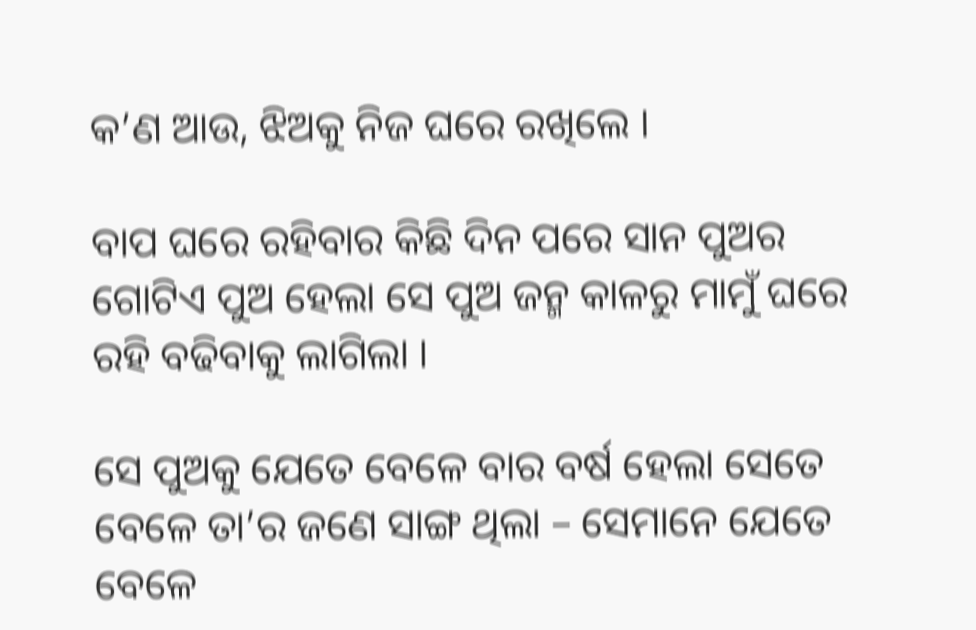କ’ଣ ଆଉ, ଝିଅକୁ ନିଜ ଘରେ ରଖିଲେ ।

ବାପ ଘରେ ରହିବାର କିଛି ଦିନ ପରେ ସାନ ପୁଅର ଗୋଟିଏ ପୁଅ ହେଲା ସେ ପୁଅ ଜନ୍ମ କାଳରୁ ମାମୁଁ ଘରେ ରହି ବଢିବାକୁ ଲାଗିଲା ।

ସେ ପୁଅକୁ ଯେତେ ବେଳେ ବାର ବର୍ଷ ହେଲା ସେତେ ବେଳେ ତା’ର ଜଣେ ସାଙ୍ଗ ଥିଲା – ସେମାନେ ଯେତେ ବେଳେ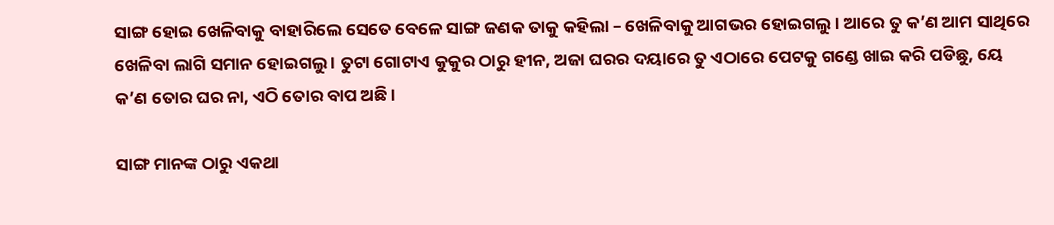ସାଙ୍ଗ ହୋଇ ଖେଳିବାକୁ ବାହାରିଲେ ସେତେ ବେଳେ ସାଙ୍ଗ ଜଣକ ତାକୁ କହିଲା – ଖେଳିବାକୁ ଆଗଭର ହୋଇଗଲୁ । ଆରେ ତୁ କ’ଣ ଆମ ସାଥିରେ ଖେଳିବା ଲାଗି ସମାନ ହୋଇଗଲୁ । ତୁଟା ଗୋଟାଏ କୁକୁର ଠାରୁ ହୀନ, ଅଜା ଘରର ଦୟାରେ ତୁ ଏଠାରେ ପେଟକୁ ଗଣ୍ଡେ ଖାଇ କରି ପଡିଛୁ, ୟେ କ’ଣ ତୋର ଘର ନା, ଏଠି ତୋର ବାପ ଅଛି ।

ସାଙ୍ଗ ମାନଙ୍କ ଠାରୁ ଏକଥା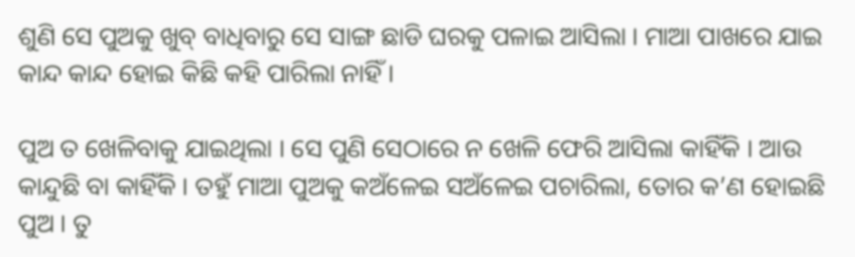ଶୁଣି ସେ ପୁଅକୁ ଖୁବ୍ ବାଧିବାରୁ ସେ ସାଙ୍ଗ ଛାଡି ଘରକୁ ପଳାଇ ଆସିଲା । ମାଆ ପାଖରେ ଯାଇ କାନ୍ଦ କାନ୍ଦ ହୋଇ କିଛି କହି ପାରିଲା ନାହିଁ ।

ପୁଅ ତ ଖେଳିବାକୁ ଯାଇଥିଲା । ସେ ପୁଣି ସେଠାରେ ନ ଖେଳି ଫେରି ଆସିଲା କାହିଁକି । ଆଉ କାନ୍ଦୁଛି ବା କାହିଁକି । ତହୁଁ ମାଆ ପୁଅକୁ କଅଁଳେଇ ସଅଁଳେଇ ପଚାରିଲା, ତୋର କ’ଣ ହୋଇଛି ପୁଅ । ତୁ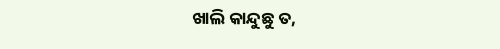ଖାଲି କାନ୍ଦୁଛୁ ତ,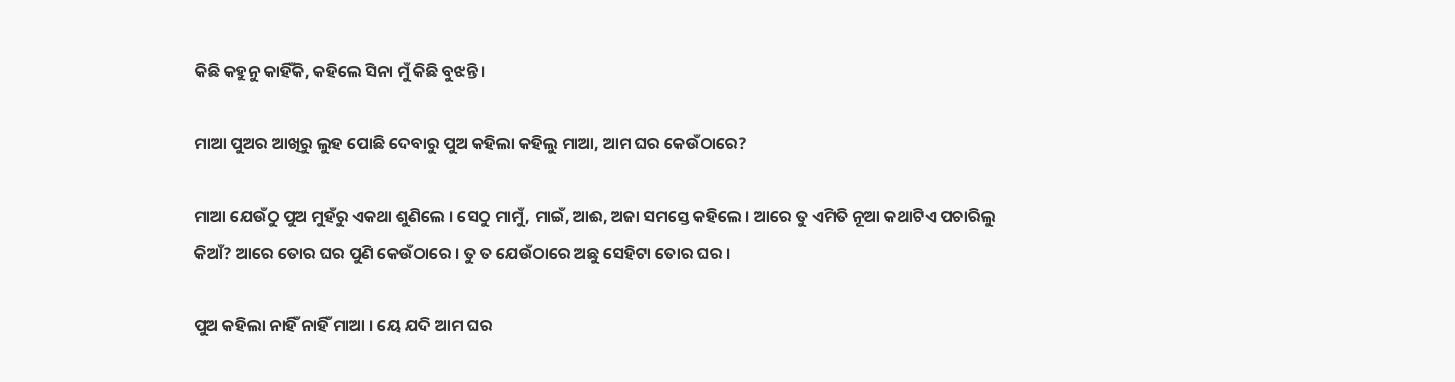କିଛି କହୁନୁ କାହିଁକି, କହିଲେ ସିନା ମୁଁ କିଛି ବୁଝନ୍ତି ।

ମାଆ ପୁଅର ଆଖିରୁ ଲୁହ ପୋଛି ଦେବାରୁ ପୁଅ କହିଲା କହିଲୁ ମାଆ, ଆମ ଘର କେଉଁଠାରେ?

ମାଆ ଯେଉଁଠୁ ପୁଅ ମୁହଁରୁ ଏକଥା ଶୁଣିଲେ । ସେଠୁ ମାମୁଁ, ମାଇଁ, ଆଈ, ଅଜା ସମସ୍ତେ କହିଲେ । ଆରେ ତୁ ଏମିତି ନୂଆ କଥାଟିଏ ପଚାରିଲୁ କିଆଁ? ଆରେ ତୋର ଘର ପୁଣି କେଉଁଠାରେ । ତୁ ତ ଯେଉଁଠାରେ ଅଛୁ ସେହିଟା ତୋର ଘର ।

ପୁଅ କହିଲା ନାହିଁ ନାହିଁ ମାଆ । ୟେ ଯଦି ଆମ ଘର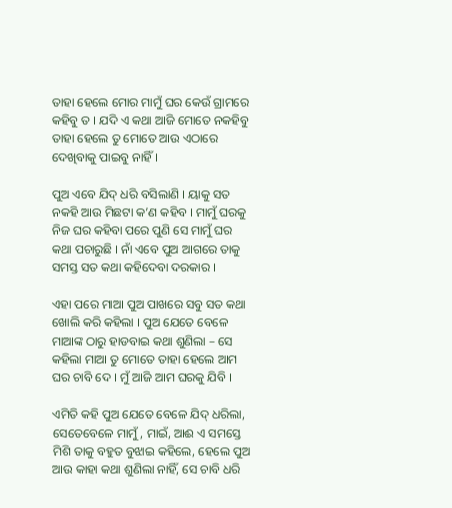ତାହା ହେଲେ ମୋର ମାମୁଁ ଘର କେଉଁ ଗ୍ରାମରେ କହିବୁ ତ । ଯଦି ଏ କଥା ଆଜି ମୋତେ ନକହିବୁ ତାହା ହେଲେ ତୁ ମୋତେ ଆଉ ଏଠାରେ ଦେଖିବାକୁ ପାଇବୁ ନାହିଁ ।

ପୁଅ ଏବେ ଯିଦ୍ ଧରି ବସିଲାଣି । ୟାକୁ ସତ ନକହି ଆଉ ମିଛଟା କ’ଣ କହିବ । ମାମୁଁ ଘରକୁ ନିଜ ଘର କହିବା ପରେ ପୁଣି ସେ ମାମୁଁ ଘର କଥା ପଚାରୁଛି । ନାଁ ଏବେ ପୁଅ ଆଗରେ ତାକୁ ସମସ୍ତ ସତ କଥା କହିଦେବା ଦରକାର ।

ଏହା ପରେ ମାଆ ପୁଅ ପାଖରେ ସବୁ ସତ କଥା ଖୋଲି କରି କହିଲା । ପୁଅ ଯେତେ ବେଳେ ମାଆଙ୍କ ଠାରୁ ହାଡବାଇ କଥା ଶୁଣିଲା – ସେ କହିଲା ମାଆ ତୁ ମୋତେ ତାହା ହେଲେ ଆମ ଘର ଚାବି ଦେ । ମୁଁ ଆଜି ଆମ ଘରକୁ ଯିବି ।

ଏମିତି କହି ପୁଅ ଯେତେ ବେଳେ ଯିଦ୍ ଧରିଲା, ସେତେବେଳେ ମାମୁଁ, ମାଇଁ, ଆଈ ଏ ସମସ୍ତେ ମିଶି ତାକୁ ବହୁତ ବୁଝାଇ କହିଲେ, ହେଲେ ପୁଅ ଆଉ କାହା କଥା ଶୁଣିଲା ନାହିଁ, ସେ ଚାବି ଧରି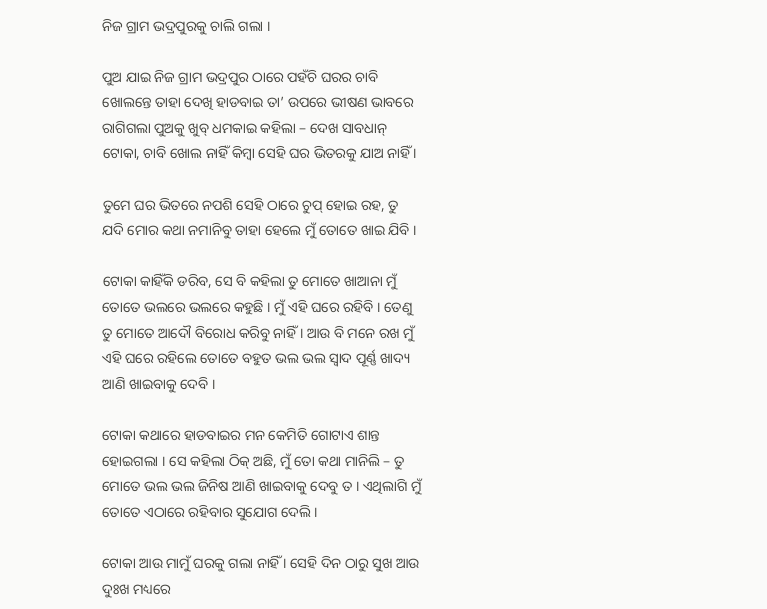ନିଜ ଗ୍ରାମ ଭଦ୍ରପୁରକୁ ଚାଲି ଗଲା ।

ପୁଅ ଯାଇ ନିଜ ଗ୍ରାମ ଭଦ୍ରପୁର ଠାରେ ପହଁଚି ଘରର ଚାବି ଖୋଲନ୍ତେ ତାହା ଦେଖି ହାଡବାଇ ତା’ ଉପରେ ଭୀଷଣ ଭାବରେ ରାଗିଗଲା ପୁଅକୁ ଖୁବ୍ ଧମକାଇ କହିଲା – ଦେଖ ସାବଧାନ୍ ଟୋକା, ଚାବି ଖୋଲ ନାହିଁ କିମ୍ବା ସେହି ଘର ଭିତରକୁ ଯାଅ ନାହିଁ ।

ତୁମେ ଘର ଭିତରେ ନପଶି ସେହି ଠାରେ ଚୁପ୍ ହୋଇ ରହ, ତୁ ଯଦି ମୋର କଥା ନମାନିବୁ ତାହା ହେଲେ ମୁଁ ତୋତେ ଖାଇ ଯିବି ।

ଟୋକା କାହିଁକି ଡରିବ, ସେ ବି କହିଲା ତୁ ମୋତେ ଖାଆନା ମୁଁ ତୋତେ ଭଲରେ ଭଲରେ କହୁଛି । ମୁଁ ଏହି ଘରେ ରହିବି । ତେଣୁ ତୁ ମୋତେ ଆଦୌ ବିରୋଧ କରିବୁ ନାହିଁ । ଆଉ ବି ମନେ ରଖ ମୁଁ ଏହି ଘରେ ରହିଲେ ତୋତେ ବହୁତ ଭଲ ଭଲ ସ୍ୱାଦ ପୂର୍ଣ୍ଣ ଖାଦ୍ୟ ଆଣି ଖାଇବାକୁ ଦେବି ।

ଟୋକା କଥାରେ ହାଡବାଇର ମନ କେମିତି ଗୋଟାଏ ଶାନ୍ତ ହୋଇଗଲା । ସେ କହିଲା ଠିକ୍ ଅଛି, ମୁଁ ତୋ କଥା ମାନିଲି – ତୁ ମୋତେ ଭଲ ଭଲ ଜିନିଷ ଆଣି ଖାଇବାକୁ ଦେବୁ ତ । ଏଥିଲାଗି ମୁଁ ତୋତେ ଏଠାରେ ରହିବାର ସୁଯୋଗ ଦେଲି ।

ଟୋକା ଆଉ ମାମୁଁ ଘରକୁ ଗଲା ନାହିଁ । ସେହି ଦିନ ଠାରୁ ସୁଖ ଆଉ ଦୁଃଖ ମଧ୍ୟରେ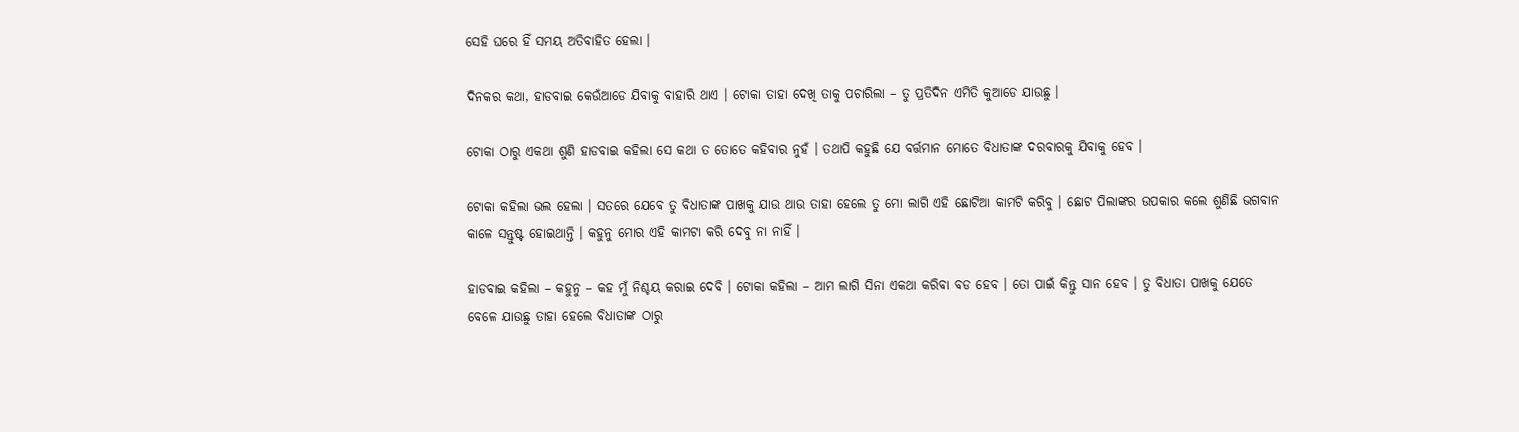ସେହି ଘରେ ହିଁ ସମୟ ଅତିବାହିତ ହେଲା ।

ଦିନକର କଥା, ହାଡବାଇ କେଉଁଆଡେ ଯିବାକୁ ବାହାରି ଥାଏ । ଟୋକା ତାହା ଦେଖି ତାକୁ ପଚାରିଲା – ତୁ ପ୍ରତିଦିନ ଏମିତି କୁଆଡେ ଯାଉଛୁ ।

ଟୋକା ଠାରୁ ଏକଥା ଶୁଣି ହାଡବାଇ କହିଲା ସେ କଥା ତ ତୋତେ କହିବାର ନୁହଁ । ତଥାପି କହୁଛି ଯେ ବର୍ତ୍ତମାନ ମୋତେ ବିଧାତାଙ୍କ ଦରବାରକୁ ଯିବାକୁ ହେବ ।

ଟୋକା କହିଲା ଭଲ ହେଲା । ସତରେ ଯେବେ ତୁ ବିଧାତାଙ୍କ ପାଖକୁ ଯାଉ ଥାଉ ତାହା ହେଲେ ତୁ ମୋ ଲାଗି ଏହି ଛୋଟିଆ କାମଟି କରିବୁ । ଛୋଟ ପିଲାଙ୍କର ଉପକାର କଲେ ଶୁଣିଛି ଭଗବାନ କାଳେ ସନ୍ତୁଷ୍ଟ ହୋଇଥାନ୍ତି । କହୁନୁ ମୋର ଏହି କାମଟା କରି ଦେବୁ ନା ନାହିଁ ।

ହାଡବାଇ କହିଲା – କହୁନୁ – କହ ମୁଁ ନିଶ୍ଚୟ କରାଇ ଦେବି । ଟୋକା କହିଲା – ଆମ ଲାଗି ସିନା ଏକଥା କରିବା ବଡ ହେବ । ତୋ ପାଇଁ କିନ୍ତୁ ସାନ ହେବ । ତୁ ବିଧାତା ପାଖକୁ ଯେତେ ବେଳେ ଯାଉଛୁ ତାହା ହେଲେ ବିଧାତାଙ୍କ ଠାରୁ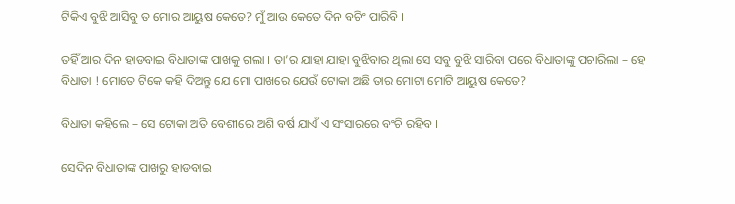ଟିକିଏ ବୁଝି ଆସିବୁ ତ ମୋର ଆୟୁଷ କେତେ? ମୁଁ ଆଉ କେତେ ଦିନ ବଚିଂ ପାରିବି ।

ତହିଁ ଆର ଦିନ ହାଡବାଇ ବିଧାତାଙ୍କ ପାଖକୁ ଗଲା । ତା’ର ଯାହା ଯାହା ବୁଝିବାର ଥିଲା ସେ ସବୁ ବୁଝି ସାରିବା ପରେ ବିଧାତାଙ୍କୁ ପଚାରିଲା – ହେ ବିଧାତା ! ମୋତେ ଟିକେ କହି ଦିଅନ୍ତୁ ଯେ ମୋ ପାଖରେ ଯେଉଁ ଟୋକା ଅଛି ତାର ମୋଟା ମୋଟି ଆୟୁଷ କେତେ?

ବିଧାତା କହିଲେ – ସେ ଟୋକା ଅତି ବେଶୀରେ ଅଶି ବର୍ଷ ଯାଏଁ ଏ ସଂସାରରେ ବଂଚି ରହିବ ।

ସେଦିନ ବିଧାତାଙ୍କ ପାଖରୁ ହାଡବାଇ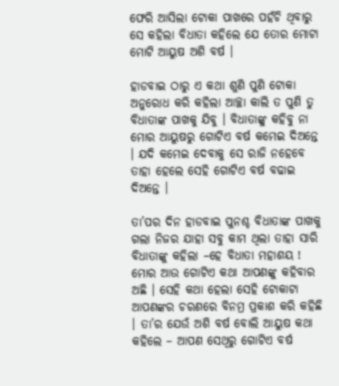ଫେରି ଆସିଲା ଟୋକା ପାଖରେ ପହଁଚି ଥିବାରୁ ସେ କହିଲା ବିଧାତା କହିଲେ ଯେ ତୋର ମୋଟା ମୋଟି ଆୟୁଷ ଅଶି ବର୍ଷ ।

ହାଡବାଇ ଠାରୁ ଏ କଥା ଶୁଣି ପୁଣି ଟୋକା ଅନୁରୋଧ କରି କହିଲା ଆଚ୍ଛା କାଲି ତ ପୁଣି ତୁ ବିଧାତାଙ୍କ ପାଖକୁ ଯିବୁ । ବିଧାତାଙ୍କୁ କହିବୁ ନା ମୋର ଆୟୁଷରୁ ଗୋଟିଏ ବର୍ଷ କମେଇ ଦିଅନ୍ତେ । ଯଦି କମେଇ ଦେବାକୁ ସେ ରାଜି ନହେବେ ତାହା ହେଲେ ସେହି ଗୋଟିଏ ବର୍ଷ ବଢାଇ ଦିଅନ୍ତେ ।

ତା’ପର ଦିନ ହାଡବାଇ ପୁନଶ୍ଚ ବିଧାତାଙ୍କ ପାଖକୁ ଗଲା ନିଜର ଯାହା ସବୁ କାମ ଥିଲା ତାହା ସାରି ବିଧାତାଙ୍କୁ କହିଲା –ହେ ବିଧାତା ମହାଶୟ ! ମୋର ଆଉ ଗୋଟିଏ କଥା ଆପଣଙ୍କୁ କହିବାର ଅଛି । ସେହି କଥା ହେଲା ସେହି ଟୋକାଟା ଆପଣଙ୍କର ଚରଣରେ ବିନମ୍ର ପ୍ରକାଶ କରି କହିଛି । ତା’ର ଯେଉଁ ଅଶି ବର୍ଷ ବୋଲି ଆୟୁଷ କଥା କହିଲେ – ଆପଣ ସେଥିରୁ ଗୋଟିଏ ବର୍ଷ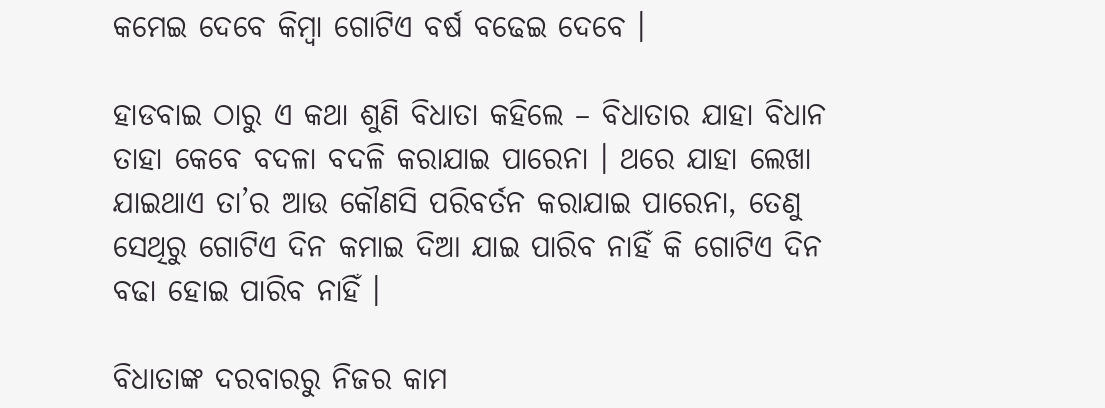କମେଇ ଦେବେ କିମ୍ବା ଗୋଟିଏ ବର୍ଷ ବଢେଇ ଦେବେ ।

ହାଡବାଇ ଠାରୁ ଏ କଥା ଶୁଣି ବିଧାତା କହିଲେ – ବିଧାତାର ଯାହା ବିଧାନ ତାହା କେବେ ବଦଳା ବଦଳି କରାଯାଇ ପାରେନା । ଥରେ ଯାହା ଲେଖା ଯାଇଥାଏ ତା’ର ଆଉ କୌଣସି ପରିବର୍ତନ କରାଯାଇ ପାରେନା, ତେଣୁ ସେଥିରୁ ଗୋଟିଏ ଦିନ କମାଇ ଦିଆ ଯାଇ ପାରିବ ନାହିଁ କି ଗୋଟିଏ ଦିନ ବଢା ହୋଇ ପାରିବ ନାହିଁ ।

ବିଧାତାଙ୍କ ଦରବାରରୁ ନିଜର କାମ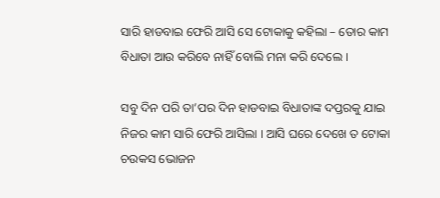ସାରି ହାଡବାଇ ଫେରି ଆସି ସେ ଟୋକାକୁ କହିଲା – ତୋର କାମ ବିଧାତା ଆଉ କରିବେ ନାହିଁ ବୋଲି ମନା କରି ଦେଲେ ।

ସବୁ ଦିନ ପରି ତା’ପର ଦିନ ହାଡବାଇ ବିଧାତାଙ୍କ ଦପ୍ତରକୁ ଯାଇ ନିଜର କାମ ସାରି ଫେରି ଆସିଲା । ଆସି ଘରେ ଦେଖେ ତ ଟୋକା ଚଉକସ ଭୋଜନ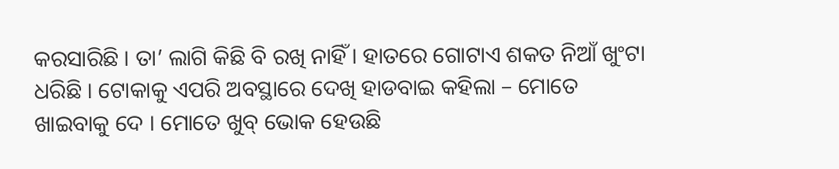କରସାରିଛି । ତା’ ଲାଗି କିଛି ବି ରଖି ନାହିଁ । ହାତରେ ଗୋଟାଏ ଶକତ ନିଆଁ ଖୁଂଟା ଧରିଛି । ଟୋକାକୁ ଏପରି ଅବସ୍ଥାରେ ଦେଖି ହାଡବାଇ କହିଲା – ମୋତେ ଖାଇବାକୁ ଦେ । ମୋତେ ଖୁବ୍ ଭୋକ ହେଉଛି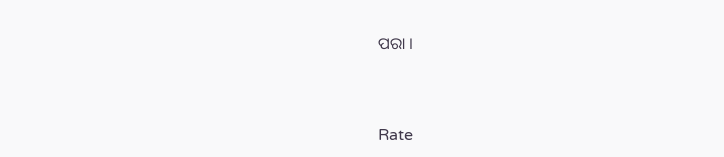ପରା ।


Rate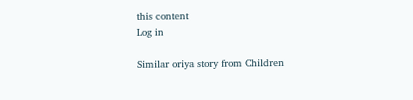this content
Log in

Similar oriya story from Children